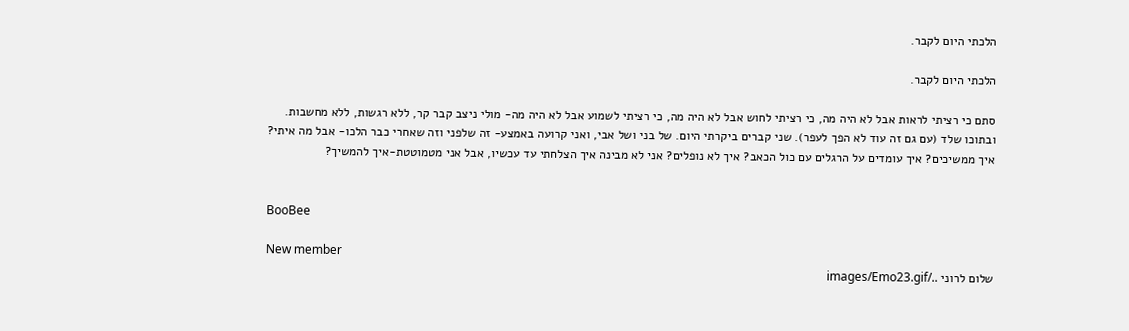הלכתי היום לקבר.

הלכתי היום לקבר.

סתם כי רציתי לראות אבל לא היה מה, כי רציתי לחוש אבל לא היה מה, כי רציתי לשמוע אבל לא היה מה- מולי ניצב קבר קר, ללא רגשות, ללא מחשבות. ובתוכו שלד (עם גם זה עוד לא הפך לעפר). שני קברים ביקרתי היום. של בני ושל אבי, ואני קרועה באמצע- זה שלפני וזה שאחרי כבר הלכו- אבל מה איתי? איך ממשיכים? איך עומדים על הרגלים עם כול הכאב? איך לא נופלים? אני לא מבינה איך הצלחתי עד עכשיו, אבל אני מטמוטטת-איך להמשיך?


BooBee

New member
שלום לרוני ../images/Emo23.gif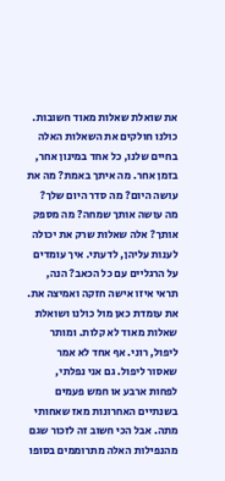את שואלת שאלות מאוד חשובות. כולנו חולקים את השאלות האלה בחיים שלנו, כל אחד במינון אחר, בזמן אחר. מה איתך באמת? מה את עושה היום? מה סדר היום שלך? מה עושה אותך שמחה? מה מספק אותך? אלה שאלות שרק את יכולה לענות עליהן, לדעתי. איך עומדים על הרגליים עם כל הכאב? הנה, תראי איזו אישה חזקה ואמיצה את. את עומדת כאן מול כולנו ושואלת שאלות מאוד לא קלות. ומותר ליפול, רוני. אף אחד לא אמר שאסור ליפול. גם אני נפלתי, לפחות ארבע או חמש פעמים בשנתיים האחרונות מאז שאחותי מתה. אבל הכי חשוב זה לזכור שגם מהנפילות האלה מתרוממים בסופו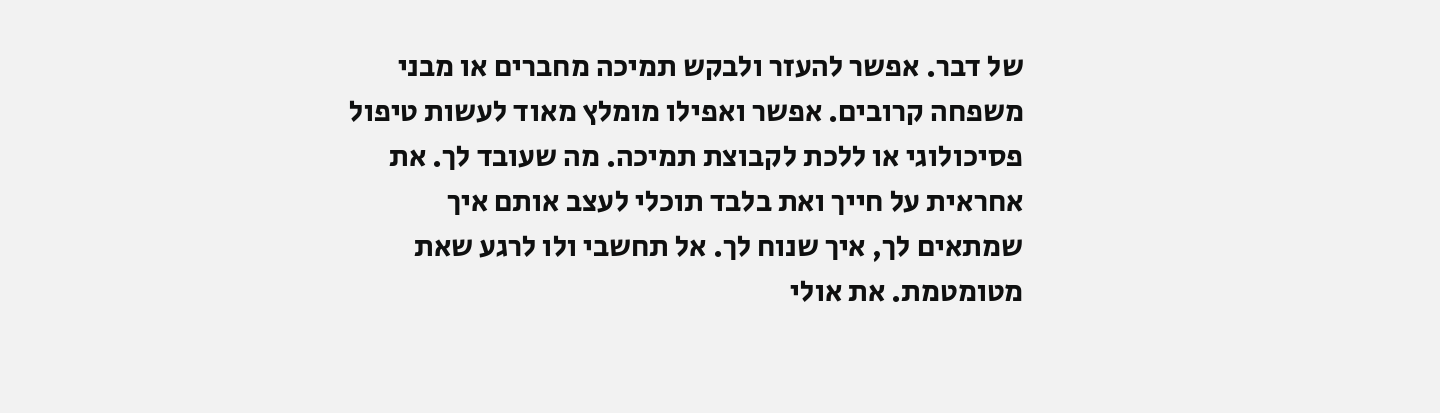של דבר. אפשר להעזר ולבקש תמיכה מחברים או מבני משפחה קרובים. אפשר ואפילו מומלץ מאוד לעשות טיפול פסיכולוגי או ללכת לקבוצת תמיכה. מה שעובד לך. את אחראית על חייך ואת בלבד תוכלי לעצב אותם איך שמתאים לך, איך שנוח לך. אל תחשבי ולו לרגע שאת מטומטמת. את אולי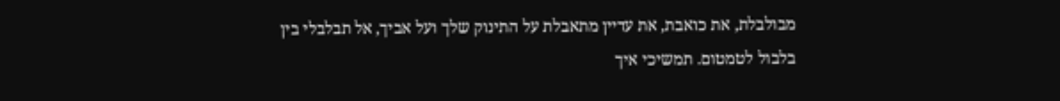מבולבלת, את כואבת, את עדיין מתאבלת על התינוק שלך ועל אביך, אל תבלבלי בין בלבול לטמטום. תמשיכי איך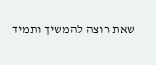שאת רוצה להמשיך ותמיד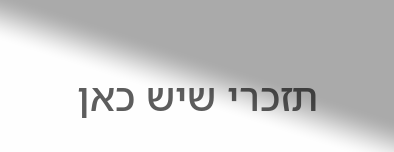תזכרי שיש כאן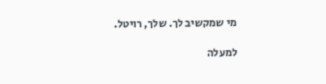מי שמקשיב לך. שלך, רויטל.

למעלה